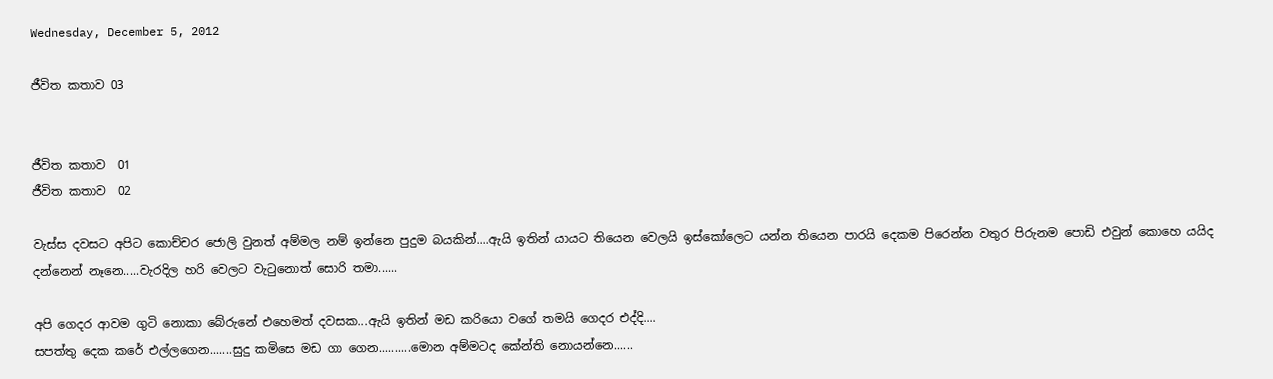Wednesday, December 5, 2012

ජීවිත කතාව 03


ජීවිත කතාව  01
ජීවිත කතාව  02

වැස්ස දවසට අපිට කොච්චර ජොලි වුනත් අම්මල නම් ඉන්නෙ පුදුම බයකින්....ඇයි ඉතින් යායට තියෙන වෙලයි ඉස්කෝලෙට යන්න තියෙන පාරයි දෙකම පිරෙන්න වතුර පිරුනම පොඩි එවුන් කොහෙ යයිද දන්නෙන් නෑනෙ.....වැරදිල හරි වෙලට වැටුනොත් සොරි තමා......

අපි ගෙදර ආවම ගුටි නොකා බේරුනේ එහෙමත් දවසක...ඇයි ඉතින් මඩ කරියො වගේ තමයි ගෙදර එද්දි....
සපත්තු දෙක කරේ එල්ලගෙන.......සුදු කමිසෙ මඩ ගා ගෙන..........මොන අම්මටද කේන්ති නොයන්නෙ......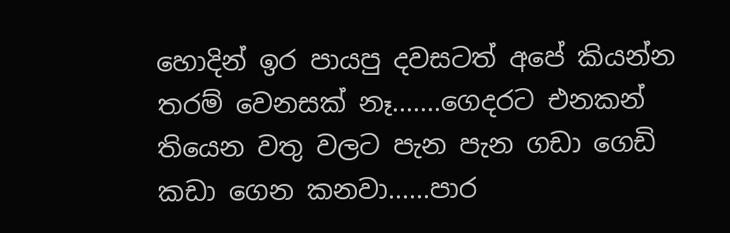හොදින් ඉර පායපු දවසටත් අපේ කියන්න තරම් වෙනසක් නෑ.......ගෙදරට එනකන් තියෙන වතු වලට පැන පැන ගඩා ගෙඩි කඩා ගෙන කනවා......පාර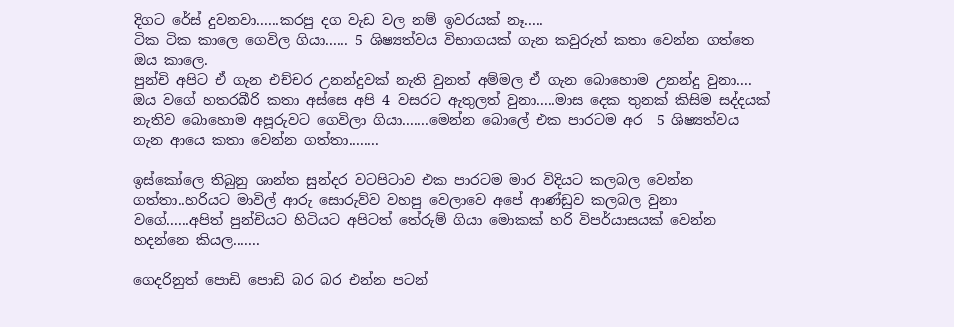දිගට රේස් දුවනවා......කරපු දග වැඩ වල නම් ඉවරයක් නෑ.....
ටික ටික කාලෙ ගෙවිල ගියා...... 5 ශිෂ්‍යත්වය විභාගයක් ගැන කවුරුත් කතා වෙන්න ගත්තෙ ඔය කාලෙ.
පුන්චි අපිට ඒ ගැන එච්චර උනන්දුවක් නැති වුනත් අම්මල ඒ ගැන බොහොම උනන්දු වුනා....
ඔය වගේ හතරබීරි කතා අස්සෙ අපි 4 වසරට ඇතුලත් වුනා.....මාස දෙක තුනක් කිසිම සද්දයක් නැතිව බොහොම අපූරුවට ගෙවිලා ගියා.......මෙන්න බොලේ එක පාරටම අර  5 ශිෂ්‍යත්වය ගැන ආයෙ කතා වෙන්න ගත්තා........

ඉස්කෝලෙ තිබුනු ශාන්ත සුන්දර වටපිටාව එක පාරටම මාර විදියට කලබල වෙන්න ගත්තා..හරියට මාවිල් ආරු සොරුව්ව වහපු වෙලාවෙ අපේ ආණ්ඩුව කලබල වුනා වගේ......අපිත් පුන්චියට හිටියට අපිටත් තේරුම් ගියා මොකක් හරි විපර්යාසයක් වෙන්න හදන්නෙ කියල.......

ගෙදරිනුත් පොඩි පොඩි බර බර එන්න පටන්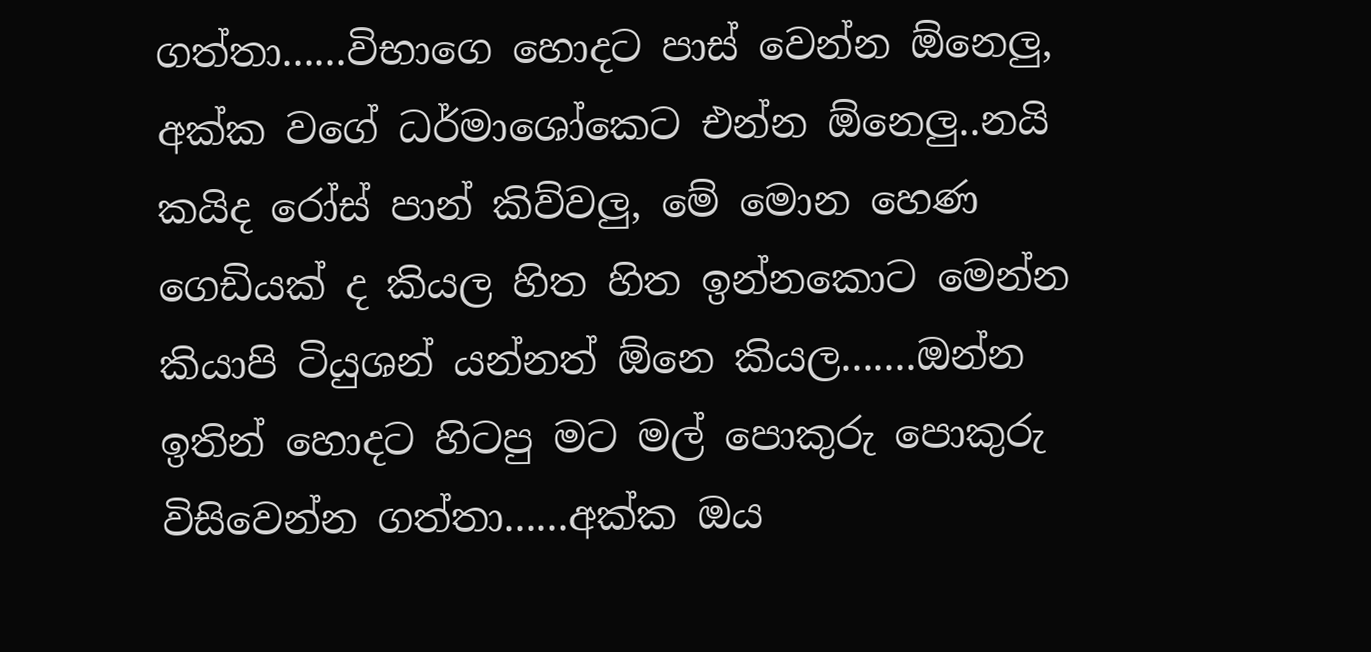ගත්තා......විභාගෙ හොදට පාස් වෙන්න ඕනෙලු, අක්ක වගේ ධර්මාශෝකෙට එන්න ඕනෙලු..නයි කයිද රෝස් පාන් කිව්වලු, මේ මොන හෙණ ගෙඩියක් ද කියල හිත හිත ඉන්නකොට මෙන්න කියාපි ටියුශන් යන්නත් ඕනෙ කියල.......ඔන්න ඉතින් හොදට හිටපු මට මල් පොකුරු පොකුරු විසිවෙන්න ගත්තා......අක්ක ඔය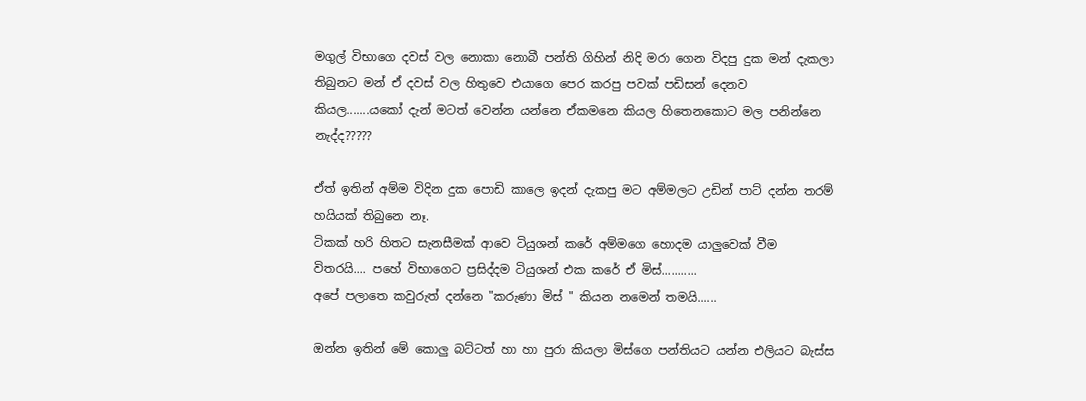මගුල් විභාගෙ දවස් වල නොකා නොබී පන්ති ගිහින් නිදි මරා ගෙන විදපු දුක මන් දැකලා තිබුනට මන් ඒ දවස් වල හිතුවෙ එයාගෙ පෙර කරපු පවක් පඩිසන් දෙනව කියල.......යකෝ දැන් මටත් වෙන්න යන්නෙ ඒකමනෙ කියල හිතෙනකොට මල පනින්නෙ නැද්ද?????

ඒත් ඉතින් අම්ම විදින දුක පොඩි කාලෙ ඉදන් දැකපු මට අම්මලට උඩින් පාට් දන්න තරම් හයියක් තිබුනෙ නෑ.
ටිකක් හරි හිතට සැනසීමක් ආවෙ ටියුශන් කරේ අම්මගෙ හොදම යාලුවෙක් වීම විතරයි.... පහේ විභාගෙට ප්‍රසිද්දම ටියුශන් එක කරේ ඒ මිස්...........
අපේ පලාතෙ කවුරුත් දන්නෙ "කරුණා මිස් " කියන නමෙන් තමයි......

ඔන්න ඉතින් මේ කොලු බට්ටත් හා හා පුරා කියලා මිස්ගෙ පන්තියට යන්න එලියට බැස්ස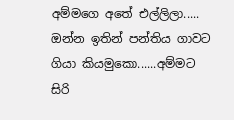අම්මගෙ අතේ එල්ලිලා.....
ඔන්න ඉතින් පන්තිය ගාවට ගියා කියමුකො......අම්මට සිරි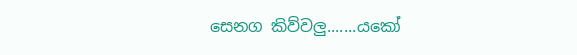සෙනග කිව්වලු.......යකෝ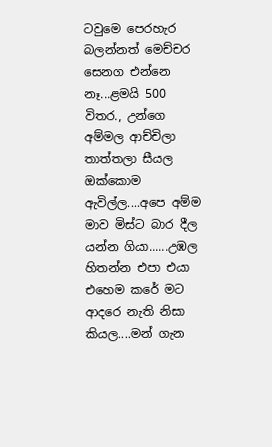ටවුමෙ පෙරහැර බලන්නත් මෙච්චර සෙනග එන්නෙ නෑ...ළමයි 500 විතර., උන්ගෙ අම්මල ආච්චිලා තාත්තලා සීයල ඔක්කොම ඇවිල්ල....අපෙ අම්ම මාව මිස්ට බාර දීල යන්න ගියා......උඹල හිතන්න එපා එයා එහෙම කරේ මට ආදරෙ නැති නිසා කියල....මන් ගැන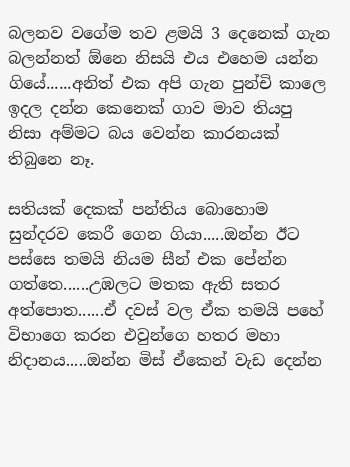බලනව වගේම තව ළමයි 3 දෙනෙක් ගැන බලන්නත් ඕනෙ නිසයි එය එහෙම යන්න ගියේ......අනිත් එක අපි ගැන පුන්චි කාලෙ ඉදල දන්න කෙනෙක් ගාව මාව තියපු නිසා අම්මට බය වෙන්න කාරනයක් තිබුනෙ නෑ.

සතියක් දෙකක් පන්තිය බොහොම සුන්දරව කෙරී ගෙන ගියා.....ඔන්න ඊට පස්සෙ තමයි නියම සීන් එක පේන්න ගත්තෙ......උඹලට මතක ඇති සතර අත්පොත......ඒ දවස් වල ඒක තමයි පහේ විභාගෙ කරන එවුන්ගෙ හතර මහා නිදානය.....ඔන්න මිස් ඒකෙන් වැඩ දෙන්න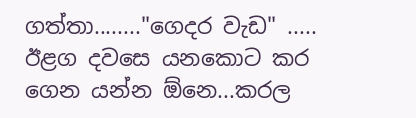ගත්තා........"ගෙදර වැඩ" ..... ඊළග දවසෙ යනකොට කර ගෙන යන්න ඕනෙ...කරල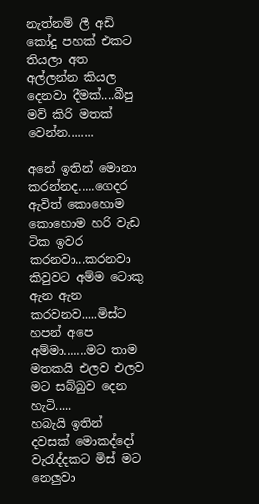නැත්නම් ලී අඩි කෝදු පහක් එකට තියලා අත අල්ලන්න කියල දෙනවා දීමක්....බීපු මව් කිරි මතක් වෙන්න........

අනේ ඉතින් මොනා කරන්නද.....ගෙදර ඇවිත් කොහොම කොහොම හරි වැඩ ටික ඉවර කරනවා...කරනවා කිවුවට අම්ම ටොකු ඇන ඇන කරවනව.....මිස්ට හපන් අපෙ අම්මා.......මට තාම මතකයි එලව එලව මට සබ්බුව දෙන හැටි.....
හබැයි ඉතින් දවසක් මොකද්දෝ වැරැද්දකට මිස් මට නෙලුවා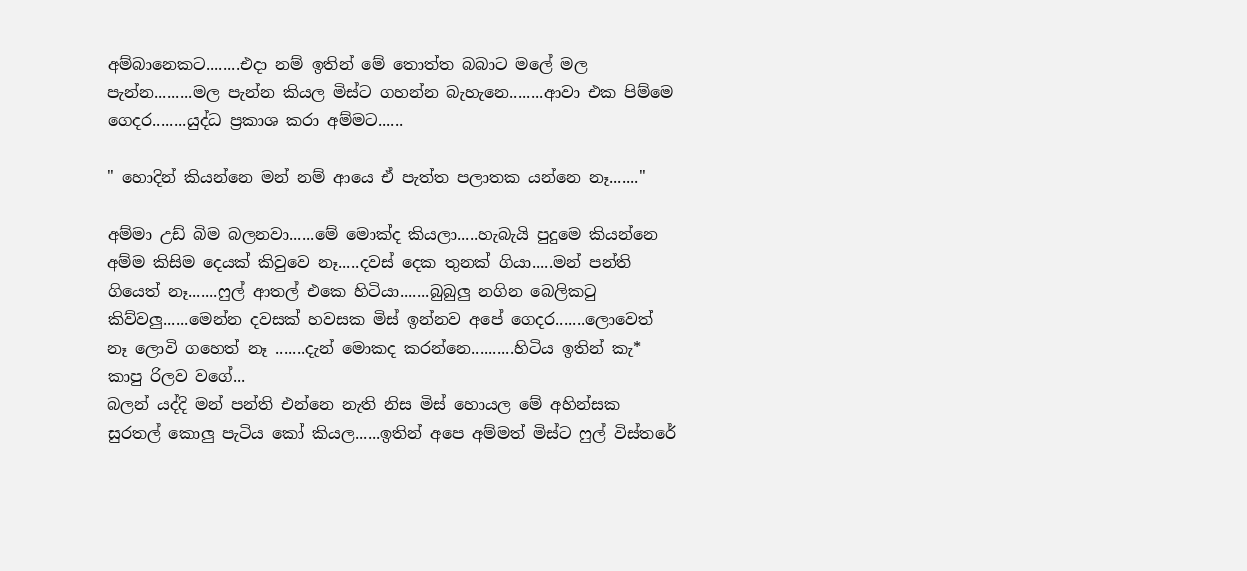අම්බානෙකට........එදා නම් ඉතින් මේ තොත්ත බබාට මලේ මල පැන්න.........මල පැන්න කියල මිස්ට ගහන්න බැහැනෙ........ආවා එක පිම්මෙ ගෙදර........යුද්ධ ප්‍රකාශ කරා අම්මට......

" හොදින් කියන්නෙ මන් නම් ආයෙ ඒ පැත්ත පලාතක යන්නෙ නෑ......."

අම්මා උඩ් බිම බලනවා......මේ මොක්ද කියලා.....හැබැයි පුදුමෙ කියන්නෙ අම්ම කිසිම දෙයක් කිවුවෙ නෑ.....දවස් දෙක තුනක් ගියා.....මන් පන්ති ගියෙත් නෑ.......ෆුල් ආතල් එකෙ හිටියා.......බුබුලු නගින බෙලිකටු කිව්වලු......මෙන්න දවසක් හවසක මිස් ඉන්නව අපේ ගෙදර.......ලොවෙත් නෑ ලොවි ගහෙත් නෑ .......දැන් මොකද කරන්නෙ..........හිටිය ඉතින් කැ* කාපු රිලව වගේ...
බලන් යද්දි මන් පන්ති එන්නෙ නැති නිස මිස් හොයල මේ අහින්සක සුරතල් කොලු පැටිය කෝ කියල......ඉතින් අපෙ අම්මත් මිස්ට ෆුල් විස්තරේ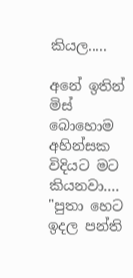කියල.....

අනේ ඉතින් මිස් බොහොම අහින්සක විදියට මට කියනවා....
"පුතා හෙට ඉදල පන්ති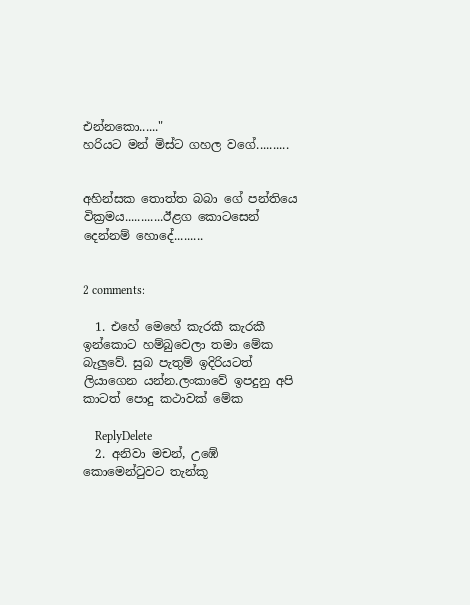එන්නකො......"
හරියට මන් මිස්ට ගහල වගේ..........


අහින්සක තොත්ත බබා ගේ පන්තියෙ වික්‍රමය............ඊළග කොටසෙන් දෙන්නම් හොදේ.........


2 comments:

  1. එහේ මෙහේ කැරකී කැරකී ඉන්කොට හම්බුවෙලා තමා මේක බැලුවේ. සුබ පැතුම් ඉදිරියටත් ලියාගෙන යන්න.ලංකාවේ ඉපදුනු අපි කාටත් පොදු කථාවක් මේක

    ReplyDelete
  2. අනිවා මචන්, උඹේ කොමෙන්ටුවට තැන්කූ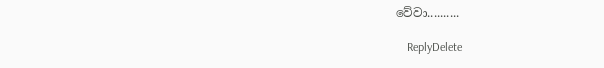වේවා..........

    ReplyDelete